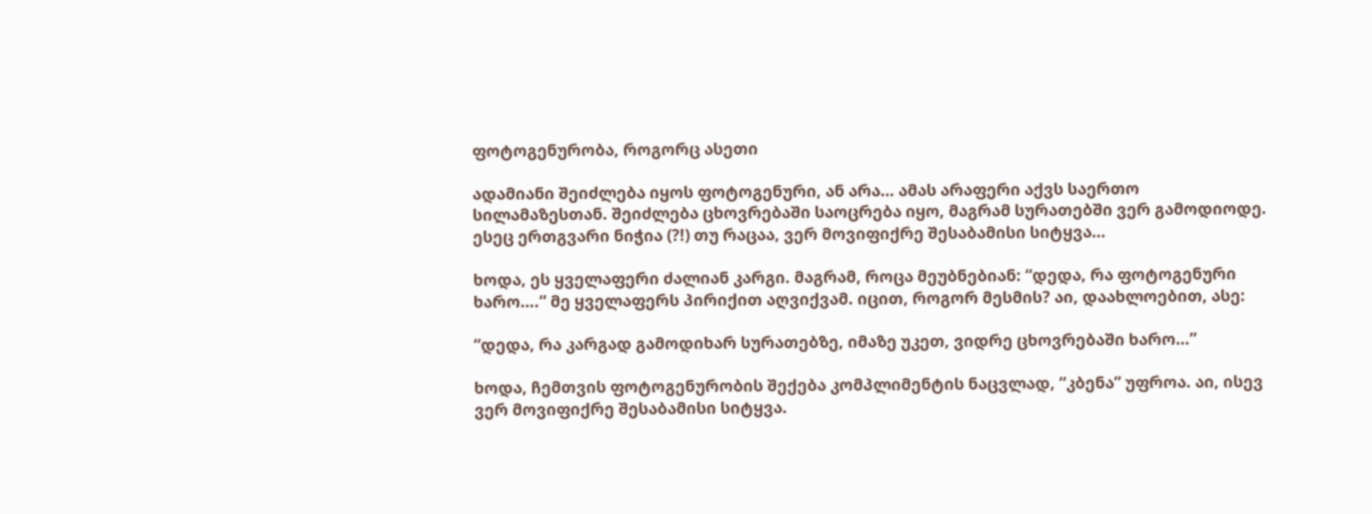ფოტოგენურობა, როგორც ასეთი

ადამიანი შეიძლება იყოს ფოტოგენური, ან არა… ამას არაფერი აქვს საერთო სილამაზესთან. შეიძლება ცხოვრებაში საოცრება იყო, მაგრამ სურათებში ვერ გამოდიოდე. ესეც ერთგვარი ნიჭია (?!) თუ რაცაა, ვერ მოვიფიქრე შესაბამისი სიტყვა…

ხოდა, ეს ყველაფერი ძალიან კარგი. მაგრამ, როცა მეუბნებიან: “დედა, რა ფოტოგენური ხარო….” მე ყველაფერს პირიქით აღვიქვამ. იცით, როგორ მესმის? აი, დაახლოებით, ასე:

“დედა, რა კარგად გამოდიხარ სურათებზე, იმაზე უკეთ, ვიდრე ცხოვრებაში ხარო…”

ხოდა, ჩემთვის ფოტოგენურობის შექება კომპლიმენტის ნაცვლად, “კბენა” უფროა. აი, ისევ ვერ მოვიფიქრე შესაბამისი სიტყვა.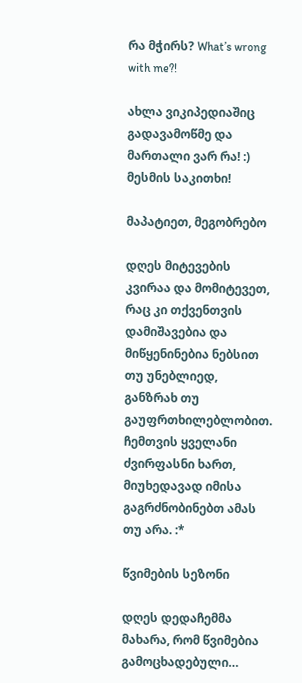რა მჭირს? What’s wrong with me?!

ახლა ვიკიპედიაშიც გადავამოწმე და მართალი ვარ რა! :) მესმის საკითხი!

მაპატიეთ, მეგობრებო

დღეს მიტევების კვირაა და მომიტევეთ, რაც კი თქვენთვის დამიშავებია და მიწყენინებია ნებსით თუ უნებლიედ, განზრახ თუ გაუფრთხილებლობით. ჩემთვის ყველანი ძვირფასნი ხართ, მიუხედავად იმისა გაგრძნობინებთ ამას თუ არა. :*

წვიმების სეზონი

დღეს დედაჩემმა მახარა, რომ წვიმებია გამოცხადებული…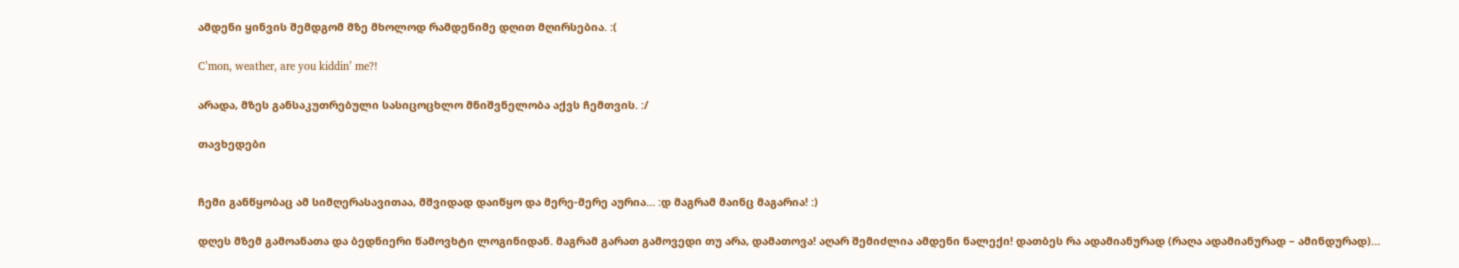ამდენი ყინვის შემდგომ მზე მხოლოდ რამდენიმე დღით მღირსებია. :(

C’mon, weather, are you kiddin’ me?!

არადა, მზეს განსაკუთრებული სასიცოცხლო მნიშვნელობა აქვს ჩემთვის. :/

თავხედები


ჩემი განწყობაც ამ სიმღერასავითაა, მშვიდად დაიწყო და მერე-მერე აურია… :დ მაგრამ მაინც მაგარია! :)

დღეს მზემ გამოანათა და ბედნიერი წამოვხტი ლოგინიდან. მაგრამ გარათ გამოვედი თუ არა, დამათოვა! აღარ შემიძლია ამდენი ნალექი! დათბეს რა ადამიანურად (რაღა ადამიანურად – ამინდურად)…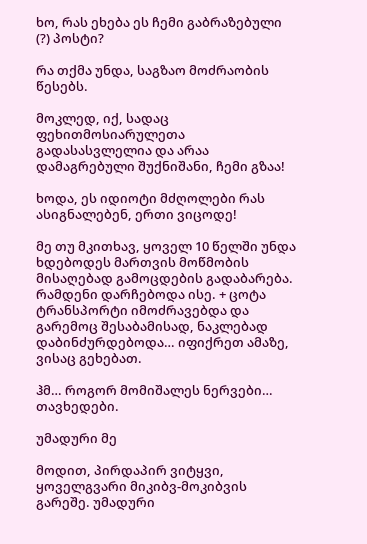ხო, რას ეხება ეს ჩემი გაბრაზებული (?) პოსტი?

რა თქმა უნდა, საგზაო მოძრაობის წესებს.

მოკლედ, იქ, სადაც ფეხითმოსიარულეთა გადასასვლელია და არაა დამაგრებული შუქნიშანი, ჩემი გზაა!

ხოდა, ეს იდიოტი მძღოლები რას ასიგნალებენ, ერთი ვიცოდე!

მე თუ მკითხავ, ყოველ 10 წელში უნდა ხდებოდეს მართვის მოწმობის მისაღებად გამოცდების გადაბარება. რამდენი დარჩებოდა ისე. + ცოტა ტრანსპორტი იმოძრავებდა და გარემოც შესაბამისად, ნაკლებად დაბინძურდებოდა… იფიქრეთ ამაზე, ვისაც გეხებათ.

ჰმ… როგორ მომიშალეს ნერვები… თავხედები.

უმადური მე

მოდით, პირდაპირ ვიტყვი, ყოველგვარი მიკიბვ-მოკიბვის გარეშე. უმადური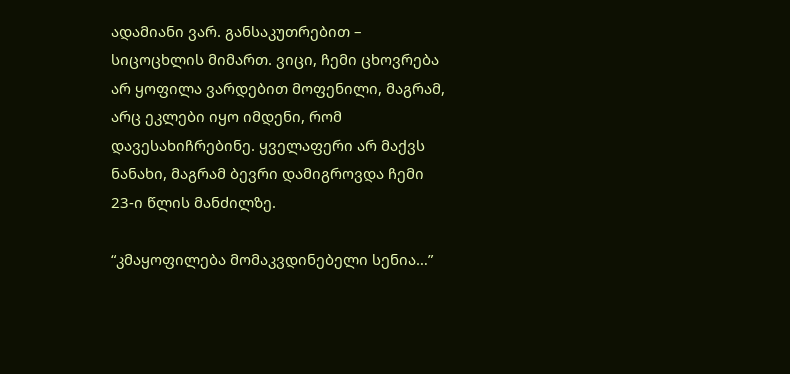ადამიანი ვარ. განსაკუთრებით – სიცოცხლის მიმართ. ვიცი, ჩემი ცხოვრება არ ყოფილა ვარდებით მოფენილი, მაგრამ, არც ეკლები იყო იმდენი, რომ დავესახიჩრებინე. ყველაფერი არ მაქვს ნანახი, მაგრამ ბევრი დამიგროვდა ჩემი 23-ი წლის მანძილზე.

“კმაყოფილება მომაკვდინებელი სენია…”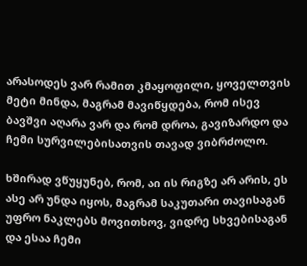არასოდეს ვარ რამით კმაყოფილი, ყოველთვის მეტი მინდა, მაგრამ მავიწყდება, რომ ისევ ბავშვი აღარა ვარ და რომ დროა, გავიზარდო და ჩემი სურვილებისათვის თავად ვიბრძოლო.

ხშირად ვწუყუნებ, რომ, აი ის რიგზე არ არის, ეს ასე არ უნდა იყოს, მაგრამ საკუთარი თავისაგან უფრო ნაკლებს მოვითხოვ, ვიდრე სხვებისაგან და ესაა ჩემი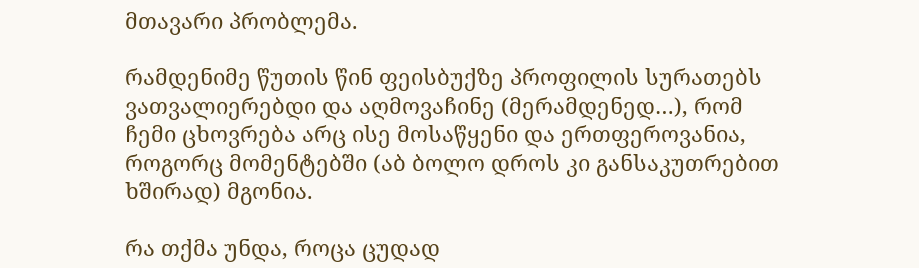მთავარი პრობლემა.

რამდენიმე წუთის წინ ფეისბუქზე პროფილის სურათებს ვათვალიერებდი და აღმოვაჩინე (მერამდენედ…), რომ ჩემი ცხოვრება არც ისე მოსაწყენი და ერთფეროვანია, როგორც მომენტებში (აბ ბოლო დროს კი განსაკუთრებით ხშირად) მგონია.

რა თქმა უნდა, როცა ცუდად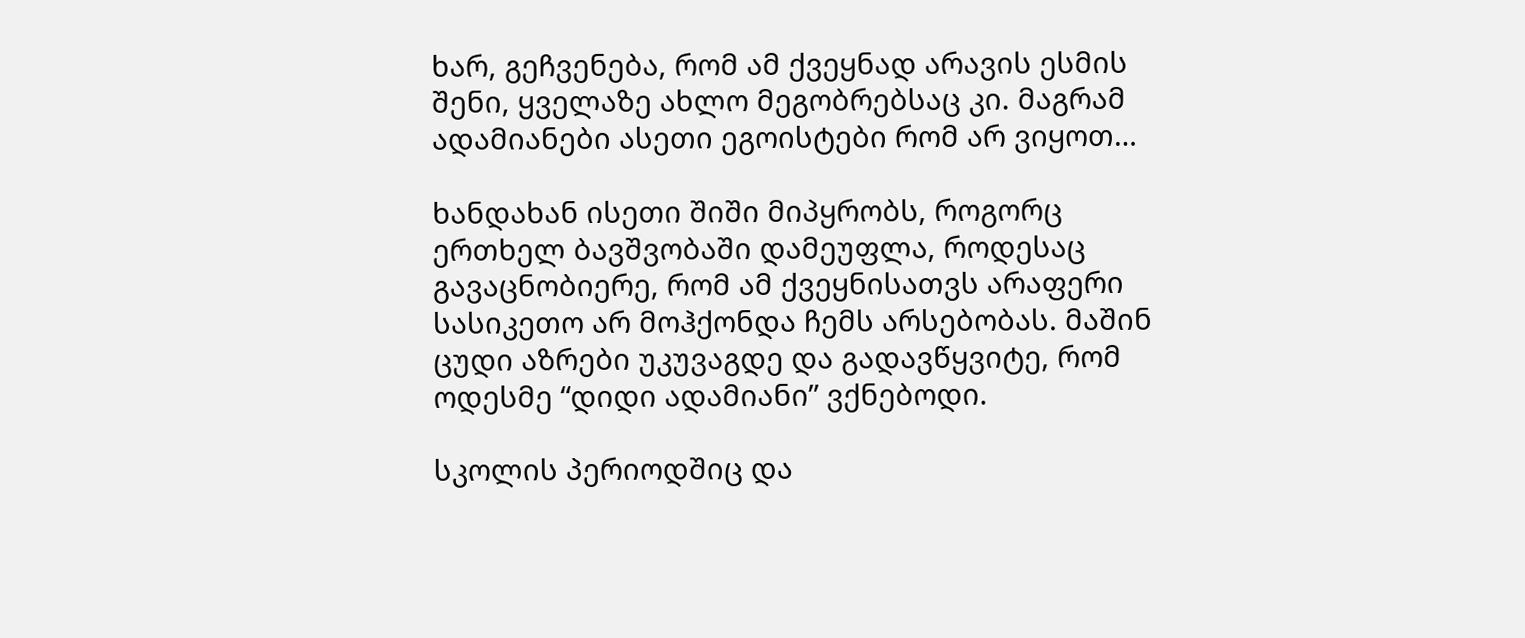ხარ, გეჩვენება, რომ ამ ქვეყნად არავის ესმის შენი, ყველაზე ახლო მეგობრებსაც კი. მაგრამ ადამიანები ასეთი ეგოისტები რომ არ ვიყოთ…

ხანდახან ისეთი შიში მიპყრობს, როგორც ერთხელ ბავშვობაში დამეუფლა, როდესაც გავაცნობიერე, რომ ამ ქვეყნისათვს არაფერი სასიკეთო არ მოჰქონდა ჩემს არსებობას. მაშინ ცუდი აზრები უკუვაგდე და გადავწყვიტე, რომ ოდესმე “დიდი ადამიანი” ვქნებოდი.

სკოლის პერიოდშიც და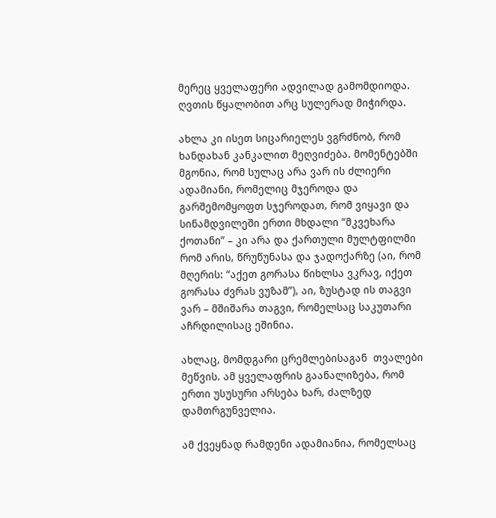მერეც ყველაფერი ადვილად გამომდიოდა. ღვთის წყალობით არც სულერად მიჭირდა.

ახლა კი ისეთ სიცარიელეს ვგრძნობ, რომ ხანდახან კანკალით მეღვიძება. მომენტებში მგონია, რომ სულაც არა ვარ ის ძლიერი ადამიანი, რომელიც მჯეროდა და გარშემომყოფთ სჯეროდათ, რომ ვიყავი და სინამდვილეში ერთი მხდალი “მკვეხარა ქოთანი” – კი არა და ქართული მულტფილმი რომ არის, წრუწუნასა და ჯადოქარზე (აი, რომ მღერის: “აქეთ გორასა წიხლსა ვკრავ, იქეთ გორასა ძვრას ვუზამ”), აი, ზუსტად ის თაგვი ვარ – მშიშარა თაგვი, რომელსაც საკუთარი აჩრდილისაც ეშინია.

ახლაც, მომდგარი ცრემლებისაგან  თვალები მეწვის. ამ ყველაფრის გაანალიზება, რომ ერთი უსუსური არსება ხარ, ძალზედ დამთრგუნველია.

ამ ქვეყნად რამდენი ადამიანია, რომელსაც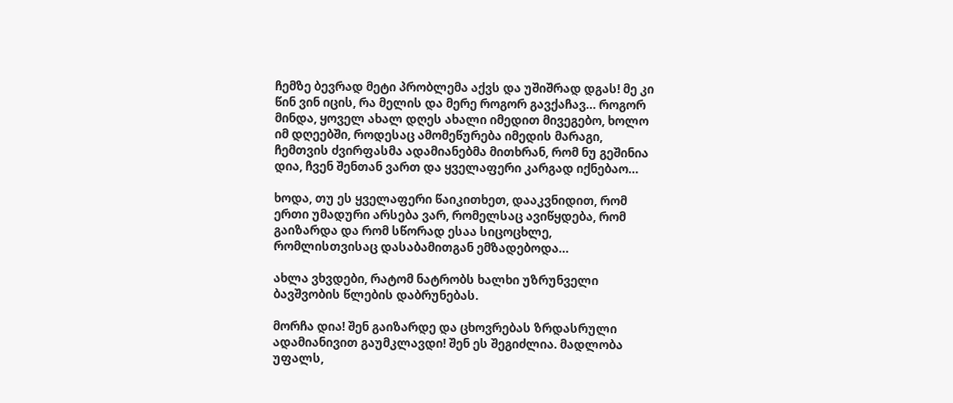ჩემზე ბევრად მეტი პრობლემა აქვს და უშიშრად დგას! მე კი წინ ვინ იცის, რა მელის და მერე როგორ გავქაჩავ… როგორ მინდა, ყოველ ახალ დღეს ახალი იმედით მივეგებო, ხოლო იმ დღეებში, როდესაც ამომეწურება იმედის მარაგი, ჩემთვის ძვირფასმა ადამიანებმა მითხრან, რომ ნუ გეშინია დია, ჩვენ შენთან ვართ და ყველაფერი კარგად იქნებაო…

ხოდა, თუ ეს ყველაფერი წაიკითხეთ, დააკვნიდით, რომ ერთი უმადური არსება ვარ, რომელსაც ავიწყდება, რომ გაიზარდა და რომ სწორად ესაა სიცოცხლე, რომლისთვისაც დასაბამითგან ემზადებოდა…

ახლა ვხვდები, რატომ ნატრობს ხალხი უზრუნველი ბავშვობის წლების დაბრუნებას.

მორჩა დია! შენ გაიზარდე და ცხოვრებას ზრდასრული ადამიანივით გაუმკლავდი! შენ ეს შეგიძლია. მადლობა უფალს,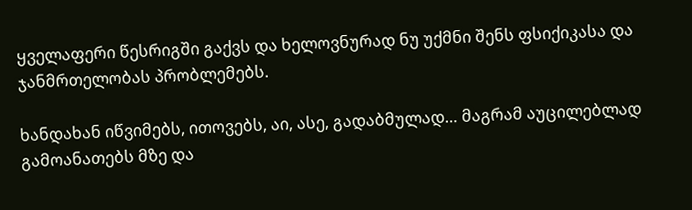ყველაფერი წესრიგში გაქვს და ხელოვნურად ნუ უქმნი შენს ფსიქიკასა და ჯანმრთელობას პრობლემებს.

ხანდახან იწვიმებს, ითოვებს, აი, ასე, გადაბმულად… მაგრამ აუცილებლად გამოანათებს მზე და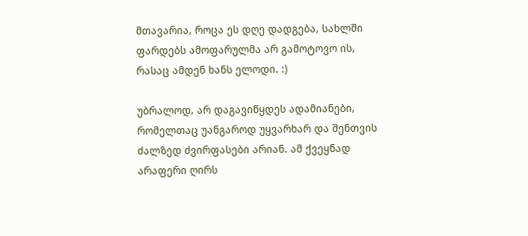მთავარია, როცა ეს დღე დადგება, სახლში ფარდებს ამოფარულმა არ გამოტოვო ის, რასაც ამდენ ხანს ელოდი. :)

უბრალოდ, არ დაგავიწყდეს ადამიანები, რომელთაც უანგაროდ უყვარხარ და შენთვის ძალზედ ძვირფასები არიან. ამ ქვეყნად არაფერი ღირს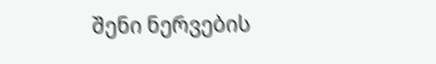შენი ნერვების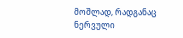მოშლად, რადგანაც ნერვული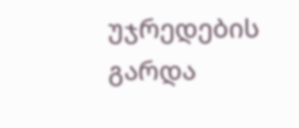უჯრედების გარდა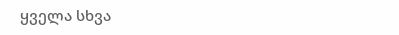ყველა სხვა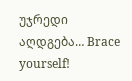უჯრედი აღდგება… Brace yourself!